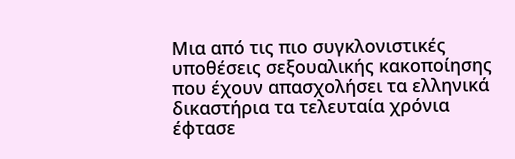Μια από τις πιο συγκλονιστικές υποθέσεις σεξουαλικής κακοποίησης που έχουν απασχολήσει τα ελληνικά δικαστήρια τα τελευταία χρόνια έφτασε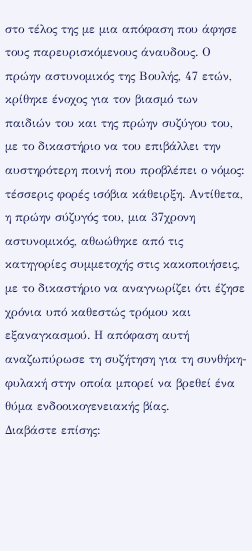στο τέλος της με μια απόφαση που άφησε τους παρευρισκόμενους άναυδους. Ο πρώην αστυνομικός της Βουλής, 47 ετών, κρίθηκε ένοχος για τον βιασμό των παιδιών του και της πρώην συζύγου του, με το δικαστήριο να του επιβάλλει την αυστηρότερη ποινή που προβλέπει ο νόμος: τέσσερις φορές ισόβια κάθειρξη. Αντίθετα, η πρώην σύζυγός του, μια 37χρονη αστυνομικός, αθωώθηκε από τις κατηγορίες συμμετοχής στις κακοποιήσεις, με το δικαστήριο να αναγνωρίζει ότι έζησε χρόνια υπό καθεστώς τρόμου και εξαναγκασμού. Η απόφαση αυτή αναζωπύρωσε τη συζήτηση για τη συνθήκη-φυλακή στην οποία μπορεί να βρεθεί ένα θύμα ενδοοικογενειακής βίας.
Διαβάστε επίσης: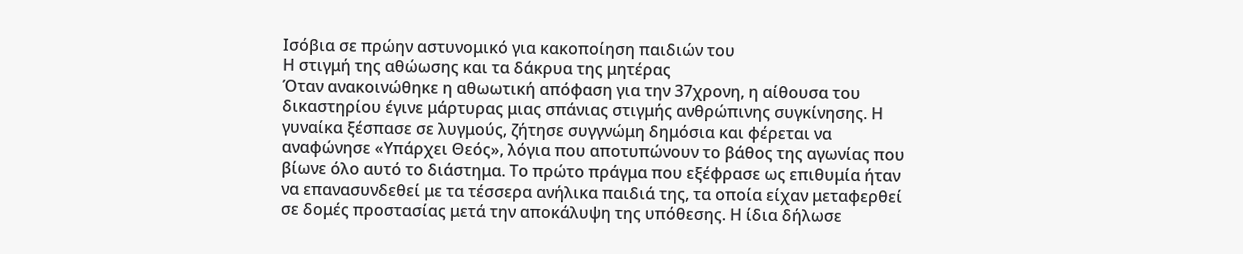Ισόβια σε πρώην αστυνομικό για κακοποίηση παιδιών του
Η στιγμή της αθώωσης και τα δάκρυα της μητέρας
Όταν ανακοινώθηκε η αθωωτική απόφαση για την 37χρονη, η αίθουσα του δικαστηρίου έγινε μάρτυρας μιας σπάνιας στιγμής ανθρώπινης συγκίνησης. Η γυναίκα ξέσπασε σε λυγμούς, ζήτησε συγγνώμη δημόσια και φέρεται να αναφώνησε «Υπάρχει Θεός», λόγια που αποτυπώνουν το βάθος της αγωνίας που βίωνε όλο αυτό το διάστημα. Το πρώτο πράγμα που εξέφρασε ως επιθυμία ήταν να επανασυνδεθεί με τα τέσσερα ανήλικα παιδιά της, τα οποία είχαν μεταφερθεί σε δομές προστασίας μετά την αποκάλυψη της υπόθεσης. Η ίδια δήλωσε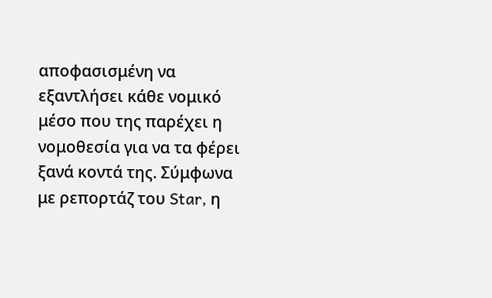αποφασισμένη να εξαντλήσει κάθε νομικό μέσο που της παρέχει η νομοθεσία για να τα φέρει ξανά κοντά της. Σύμφωνα με ρεπορτάζ του Star, η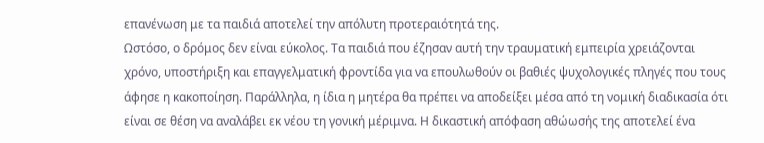επανένωση με τα παιδιά αποτελεί την απόλυτη προτεραιότητά της.
Ωστόσο, ο δρόμος δεν είναι εύκολος. Τα παιδιά που έζησαν αυτή την τραυματική εμπειρία χρειάζονται χρόνο, υποστήριξη και επαγγελματική φροντίδα για να επουλωθούν οι βαθιές ψυχολογικές πληγές που τους άφησε η κακοποίηση. Παράλληλα, η ίδια η μητέρα θα πρέπει να αποδείξει μέσα από τη νομική διαδικασία ότι είναι σε θέση να αναλάβει εκ νέου τη γονική μέριμνα. Η δικαστική απόφαση αθώωσής της αποτελεί ένα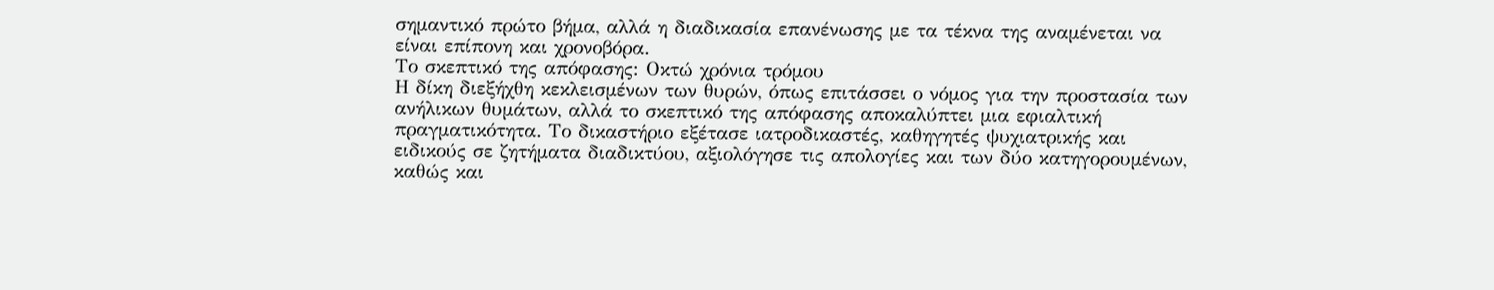σημαντικό πρώτο βήμα, αλλά η διαδικασία επανένωσης με τα τέκνα της αναμένεται να είναι επίπονη και χρονοβόρα.
Το σκεπτικό της απόφασης: Οκτώ χρόνια τρόμου
Η δίκη διεξήχθη κεκλεισμένων των θυρών, όπως επιτάσσει ο νόμος για την προστασία των ανήλικων θυμάτων, αλλά το σκεπτικό της απόφασης αποκαλύπτει μια εφιαλτική πραγματικότητα. Το δικαστήριο εξέτασε ιατροδικαστές, καθηγητές ψυχιατρικής και ειδικούς σε ζητήματα διαδικτύου, αξιολόγησε τις απολογίες και των δύο κατηγορουμένων, καθώς και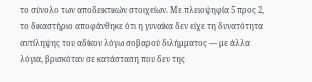το σύνολο των αποδεικτικών στοιχείων. Με πλειοψηφία 5 προς 2, το δικαστήριο αποφάνθηκε ότι η γυναίκα δεν είχε τη δυνατότητα αντίληψης του αδίκου λόγω σοβαρού διλήμματος — με άλλα λόγια, βρισκόταν σε κατάσταση που δεν της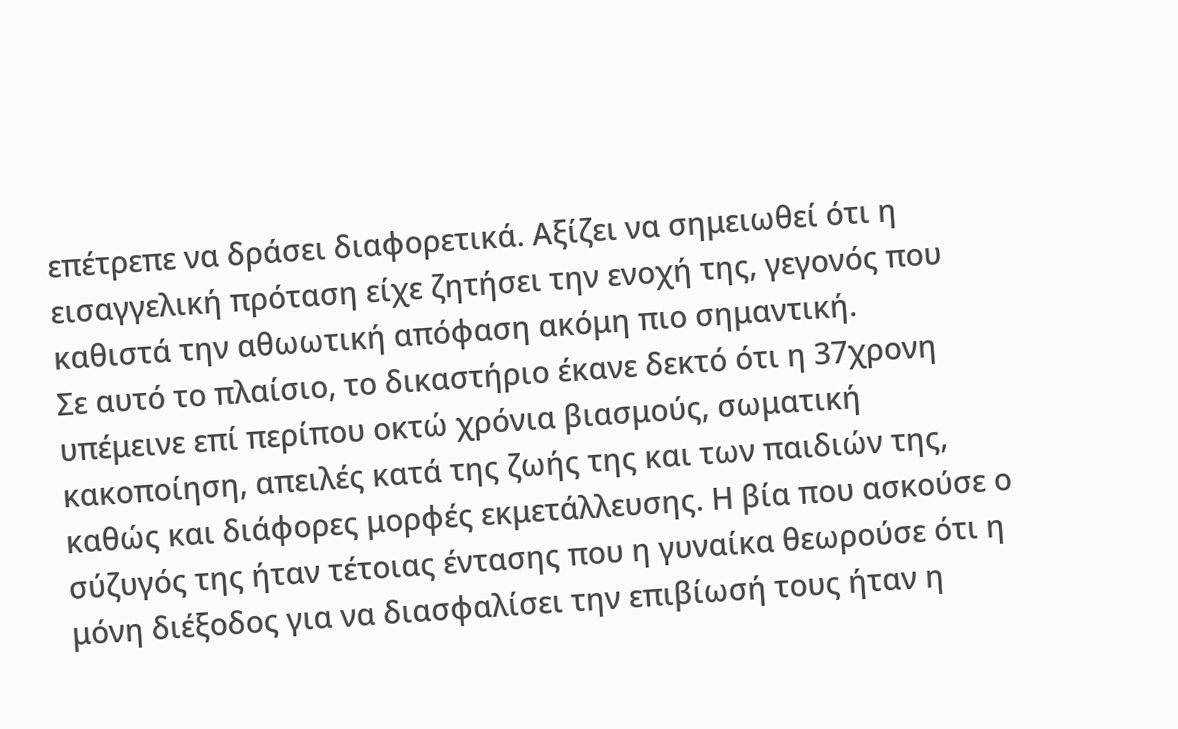επέτρεπε να δράσει διαφορετικά. Αξίζει να σημειωθεί ότι η εισαγγελική πρόταση είχε ζητήσει την ενοχή της, γεγονός που καθιστά την αθωωτική απόφαση ακόμη πιο σημαντική.
Σε αυτό το πλαίσιο, το δικαστήριο έκανε δεκτό ότι η 37χρονη υπέμεινε επί περίπου οκτώ χρόνια βιασμούς, σωματική κακοποίηση, απειλές κατά της ζωής της και των παιδιών της, καθώς και διάφορες μορφές εκμετάλλευσης. Η βία που ασκούσε ο σύζυγός της ήταν τέτοιας έντασης που η γυναίκα θεωρούσε ότι η μόνη διέξοδος για να διασφαλίσει την επιβίωσή τους ήταν η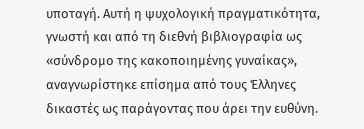υποταγή. Αυτή η ψυχολογική πραγματικότητα, γνωστή και από τη διεθνή βιβλιογραφία ως «σύνδρομο της κακοποιημένης γυναίκας», αναγνωρίστηκε επίσημα από τους Έλληνες δικαστές ως παράγοντας που άρει την ευθύνη.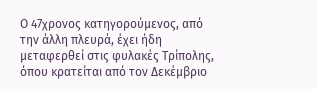Ο 47χρονος κατηγορούμενος, από την άλλη πλευρά, έχει ήδη μεταφερθεί στις φυλακές Τρίπολης, όπου κρατείται από τον Δεκέμβριο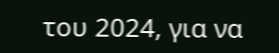του 2024, για να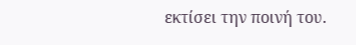εκτίσει την ποινή του.